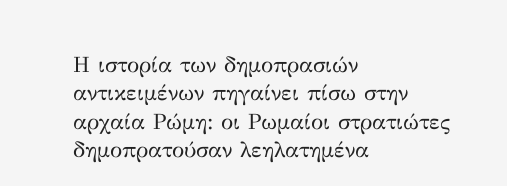Η ιστορία των δημοπρασιών αντικειμένων πηγαίνει πίσω στην αρχαία Ρώμη: οι Ρωμαίοι στρατιώτες δημοπρατούσαν λεηλατημένα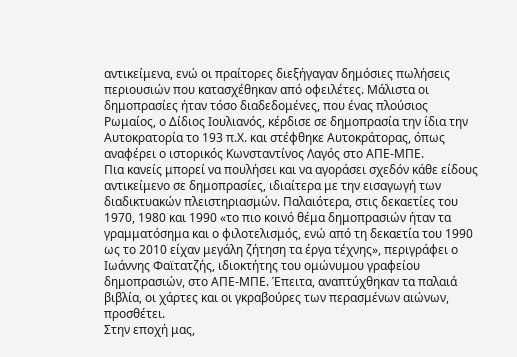αντικείμενα, ενώ οι πραίτορες διεξήγαγαν δημόσιες πωλήσεις περιουσιών που κατασχέθηκαν από οφειλέτες. Μάλιστα οι δημοπρασίες ήταν τόσο διαδεδομένες, που ένας πλούσιος Ρωμαίος, ο Δίδιος Ιουλιανός, κέρδισε σε δημοπρασία την ίδια την Αυτοκρατορία το 193 π.Χ. και στέφθηκε Αυτοκράτορας, όπως αναφέρει ο ιστορικός Κωνσταντίνος Λαγός στο ΑΠΕ-ΜΠΕ.
Πια κανείς μπορεί να πουλήσει και να αγοράσει σχεδόν κάθε είδους αντικείμενο σε δημοπρασίες, ιδιαίτερα με την εισαγωγή των διαδικτυακών πλειστηριασμών. Παλαιότερα, στις δεκαετίες του 1970, 1980 και 1990 «το πιο κοινό θέμα δημοπρασιών ήταν τα γραμματόσημα και ο φιλοτελισμός, ενώ από τη δεκαετία του 1990 ως το 2010 είχαν μεγάλη ζήτηση τα έργα τέχνης», περιγράφει ο Ιωάννης Φαϊτατζής, ιδιοκτήτης του ομώνυμου γραφείου δημοπρασιών, στο ΑΠΕ-ΜΠΕ. Έπειτα, αναπτύχθηκαν τα παλαιά βιβλία, οι χάρτες και οι γκραβούρες των περασμένων αιώνων, προσθέτει.
Στην εποχή μας,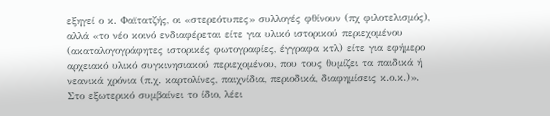εξηγεί ο κ. Φαϊτατζής, οι «στερεότυπες» συλλογές φθίνουν (πχ φιλοτελισμός), αλλά «το νέο κοινό ενδιαφέρεται είτε για υλικό ιστορικού περιεχομένου (ακαταλογογράφητες ιστορικές φωτογραφίες, έγγραφα κτλ) είτε για εφήμερο αρχειακό υλικό συγκινησιακού περιεχομένου, που τους θυμίζει τα παιδικά ή νεανικά χρόνια (π.χ. καρτολίνες, παιχνίδια, περιοδικά, διαφημίσεις κ.ο.κ.)».
Στο εξωτερικό συμβαίνει το ίδιο, λέει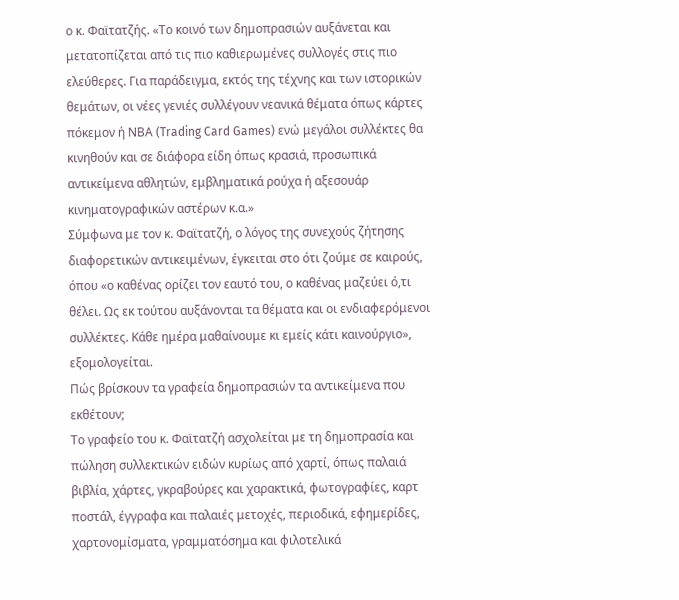ο κ. Φαϊτατζής. «Το κοινό των δημοπρασιών αυξάνεται και μετατοπίζεται από τις πιο καθιερωμένες συλλογές στις πιο ελεύθερες. Για παράδειγμα, εκτός της τέχνης και των ιστορικών θεμάτων, οι νέες γενιές συλλέγουν νεανικά θέματα όπως κάρτες πόκεμον ή ΝΒΑ (Trading Card Games) ενώ μεγάλοι συλλέκτες θα κινηθούν και σε διάφορα είδη όπως κρασιά, προσωπικά αντικείμενα αθλητών, εμβληματικά ρούχα ή αξεσουάρ κινηματογραφικών αστέρων κ.α.»
Σύμφωνα με τον κ. Φαϊτατζή, ο λόγος της συνεχούς ζήτησης διαφορετικών αντικειμένων, έγκειται στο ότι ζούμε σε καιρούς, όπου «ο καθένας ορίζει τον εαυτό του, ο καθένας μαζεύει ό,τι θέλει. Ως εκ τούτου αυξάνονται τα θέματα και οι ενδιαφερόμενοι συλλέκτες. Κάθε ημέρα μαθαίνουμε κι εμείς κάτι καινούργιο», εξομολογείται.
Πώς βρίσκουν τα γραφεία δημοπρασιών τα αντικείμενα που εκθέτουν;
Το γραφείο του κ. Φαϊτατζή ασχολείται με τη δημοπρασία και πώληση συλλεκτικών ειδών κυρίως από χαρτί, όπως παλαιά βιβλία, χάρτες, γκραβούρες και χαρακτικά, φωτογραφίες, καρτ ποστάλ, έγγραφα και παλαιές μετοχές, περιοδικά, εφημερίδες, χαρτονομίσματα, γραμματόσημα και φιλοτελικά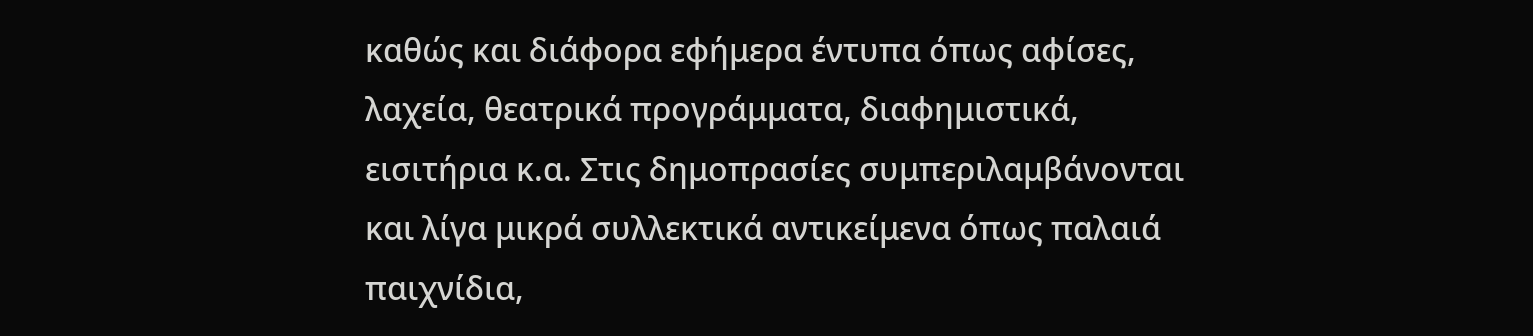καθώς και διάφορα εφήμερα έντυπα όπως αφίσες, λαχεία, θεατρικά προγράμματα, διαφημιστικά, εισιτήρια κ.α. Στις δημοπρασίες συμπεριλαμβάνονται και λίγα μικρά συλλεκτικά αντικείμενα όπως παλαιά παιχνίδια,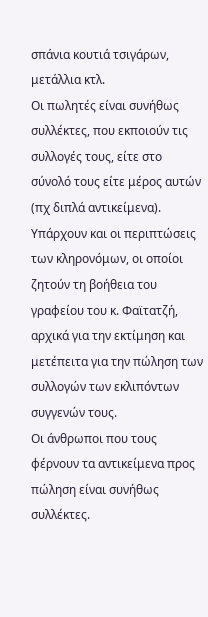σπάνια κουτιά τσιγάρων, μετάλλια κτλ.
Οι πωλητές είναι συνήθως συλλέκτες, που εκποιούν τις συλλογές τους, είτε στο σύνολό τους είτε μέρος αυτών (πχ διπλά αντικείμενα). Υπάρχουν και οι περιπτώσεις των κληρονόμων, οι οποίοι ζητούν τη βοήθεια του γραφείου του κ. Φαϊτατζή, αρχικά για την εκτίμηση και μετέπειτα για την πώληση των συλλογών των εκλιπόντων συγγενών τους.
Οι άνθρωποι που τους φέρνουν τα αντικείμενα προς πώληση είναι συνήθως συλλέκτες.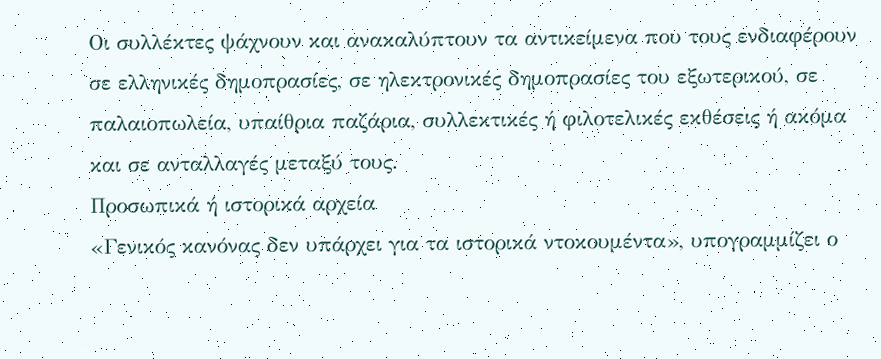Οι συλλέκτες ψάχνουν και ανακαλύπτουν τα αντικείμενα που τους ενδιαφέρουν σε ελληνικές δημοπρασίες, σε ηλεκτρονικές δημοπρασίες του εξωτερικού, σε παλαιοπωλεία, υπαίθρια παζάρια, συλλεκτικές ή φιλοτελικές εκθέσεις ή ακόμα και σε ανταλλαγές μεταξύ τους.
Προσωπικά ή ιστορικά αρχεία
«Γενικός κανόνας δεν υπάρχει για τα ιστορικά ντοκουμέντα», υπογραμμίζει ο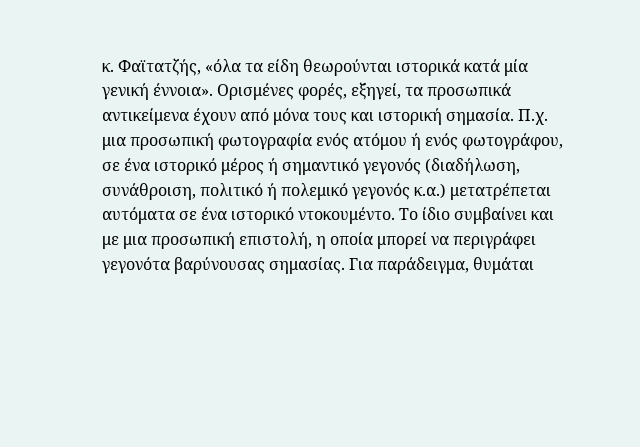κ. Φαϊτατζής, «όλα τα είδη θεωρούνται ιστορικά κατά μία γενική έννοια». Ορισμένες φορές, εξηγεί, τα προσωπικά αντικείμενα έχουν από μόνα τους και ιστορική σημασία. Π.χ. μια προσωπική φωτογραφία ενός ατόμου ή ενός φωτογράφου, σε ένα ιστορικό μέρος ή σημαντικό γεγονός (διαδήλωση, συνάθροιση, πολιτικό ή πολεμικό γεγονός κ.α.) μετατρέπεται αυτόματα σε ένα ιστορικό ντοκουμέντο. Το ίδιο συμβαίνει και με μια προσωπική επιστολή, η οποία μπορεί να περιγράφει γεγονότα βαρύνουσας σημασίας. Για παράδειγμα, θυμάται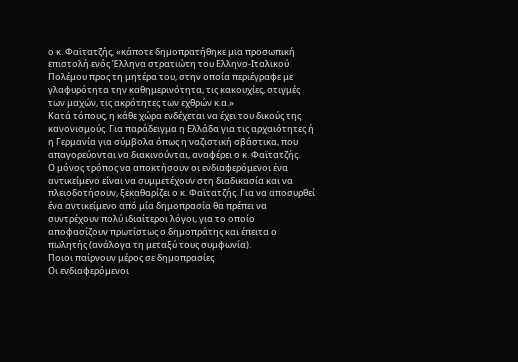ο κ. Φαϊτατζής, «κάποτε δημοπρατήθηκε μια προσωπική επιστολή ενός Έλληνα στρατιώτη του Ελληνο-Ιταλικού Πολέμου προς τη μητέρα του, στην οποία περιέγραφε με γλαφυρότητα την καθημερινότητα, τις κακουχίες, στιγμές των μαχών, τις ακρότητες των εχθρών κ.α.»
Κατά τόπους, η κάθε χώρα ενδέχεται να έχει του δικούς της κανονισμούς. Για παράδειγμα η Ελλάδα για τις αρχαιότητες ή η Γερμανία για σύμβολα όπως η ναζιστική σβάστικα, που απαγορεύονται να διακινούνται, αναφέρει ο κ. Φαϊτατζής.
Ο μόνος τρόπος να αποκτήσουν οι ενδιαφερόμενοι ένα αντικείμενο είναι να συμμετέχουν στη διαδικασία και να πλειοδοτήσουν, ξεκαθαρίζει ο κ. Φαϊτατζής. Για να αποσυρθεί ένα αντικείμενο από μία δημοπρασία θα πρέπει να συντρέχουν πολύ ιδιαίτεροι λόγοι, για το οποίο αποφασίζουν πρωτίστως ο δημοπράτης και έπειτα ο πωλητής (ανάλογα τη μεταξύ τους συμφωνία).
Ποιοι παίρνουν μέρος σε δημοπρασίες
Οι ενδιαφερόμενοι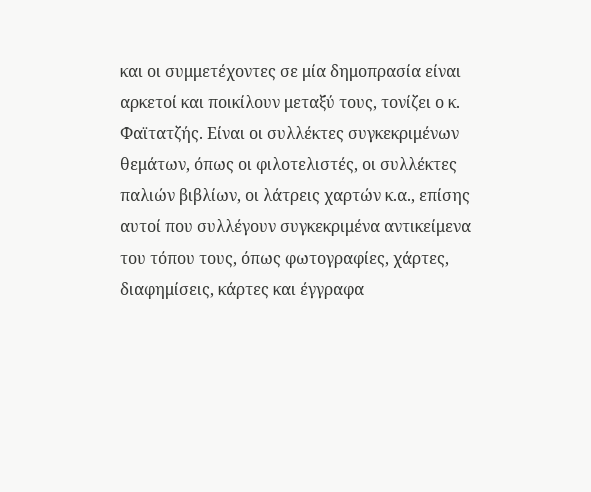και οι συμμετέχοντες σε μία δημοπρασία είναι αρκετοί και ποικίλουν μεταξύ τους, τονίζει ο κ. Φαϊτατζής. Είναι οι συλλέκτες συγκεκριμένων θεμάτων, όπως οι φιλοτελιστές, οι συλλέκτες παλιών βιβλίων, οι λάτρεις χαρτών κ.α., επίσης αυτοί που συλλέγουν συγκεκριμένα αντικείμενα του τόπου τους, όπως φωτογραφίες, χάρτες, διαφημίσεις, κάρτες και έγγραφα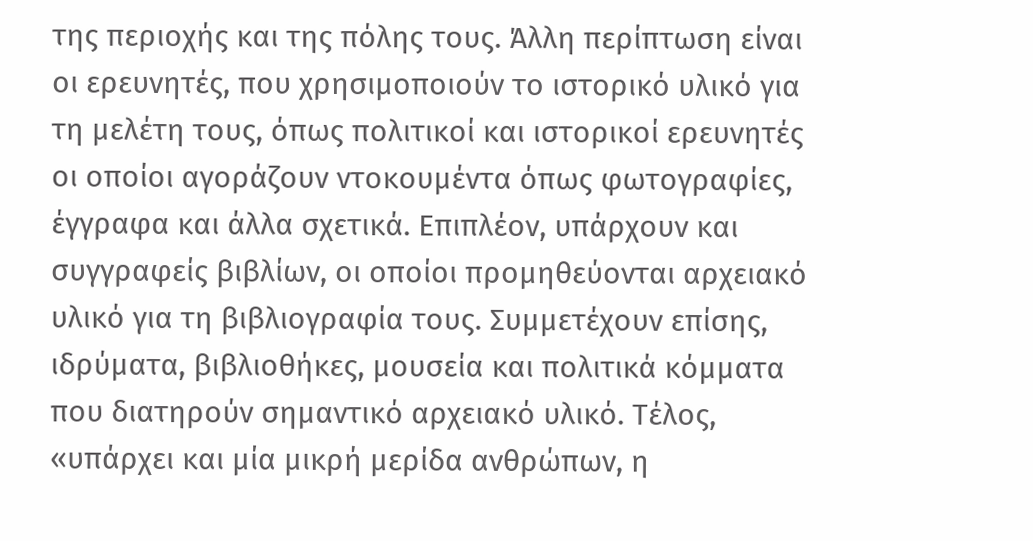της περιοχής και της πόλης τους. Άλλη περίπτωση είναι οι ερευνητές, που χρησιμοποιούν το ιστορικό υλικό για τη μελέτη τους, όπως πολιτικοί και ιστορικοί ερευνητές οι οποίοι αγοράζουν ντοκουμέντα όπως φωτογραφίες, έγγραφα και άλλα σχετικά. Επιπλέον, υπάρχουν και συγγραφείς βιβλίων, οι οποίοι προμηθεύονται αρχειακό υλικό για τη βιβλιογραφία τους. Συμμετέχουν επίσης, ιδρύματα, βιβλιοθήκες, μουσεία και πολιτικά κόμματα που διατηρούν σημαντικό αρχειακό υλικό. Τέλος, «υπάρχει και μία μικρή μερίδα ανθρώπων, η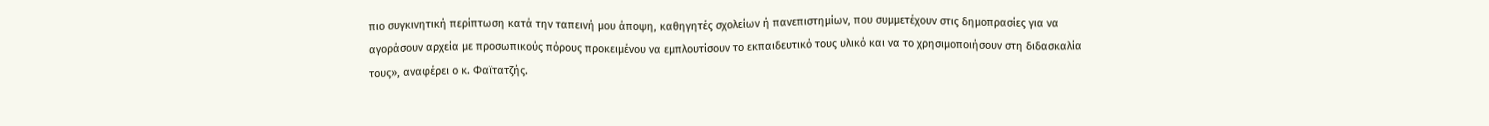πιο συγκινητική περίπτωση κατά την ταπεινή μου άποψη, καθηγητές σχολείων ή πανεπιστημίων, που συμμετέχουν στις δημοπρασίες για να αγοράσουν αρχεία με προσωπικούς πόρους προκειμένου να εμπλουτίσουν το εκπαιδευτικό τους υλικό και να το χρησιμοποιήσουν στη διδασκαλία τους», αναφέρει ο κ. Φαϊτατζής.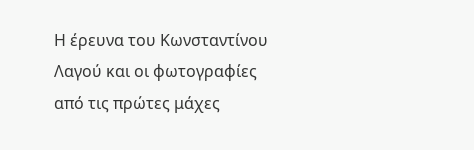Η έρευνα του Κωνσταντίνου Λαγού και οι φωτογραφίες από τις πρώτες μάχες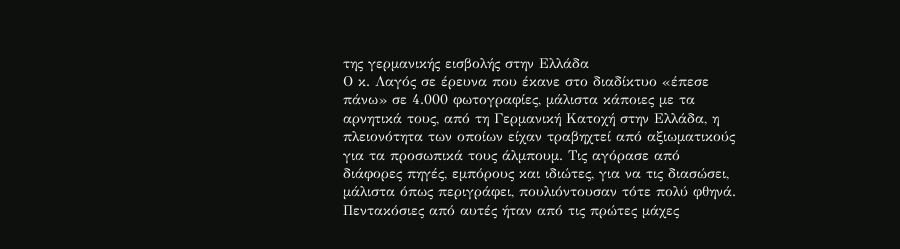της γερμανικής εισβολής στην Ελλάδα
Ο κ. Λαγός σε έρευνα που έκανε στο διαδίκτυο «έπεσε πάνω» σε 4.000 φωτογραφίες, μάλιστα κάποιες με τα αρνητικά τους, από τη Γερμανική Κατοχή στην Ελλάδα, η πλειονότητα των οποίων είχαν τραβηχτεί από αξιωματικούς για τα προσωπικά τους άλμπουμ. Τις αγόρασε από διάφορες πηγές, εμπόρους και ιδιώτες, για να τις διασώσει, μάλιστα όπως περιγράφει, πουλιόντουσαν τότε πολύ φθηνά. Πεντακόσιες από αυτές ήταν από τις πρώτες μάχες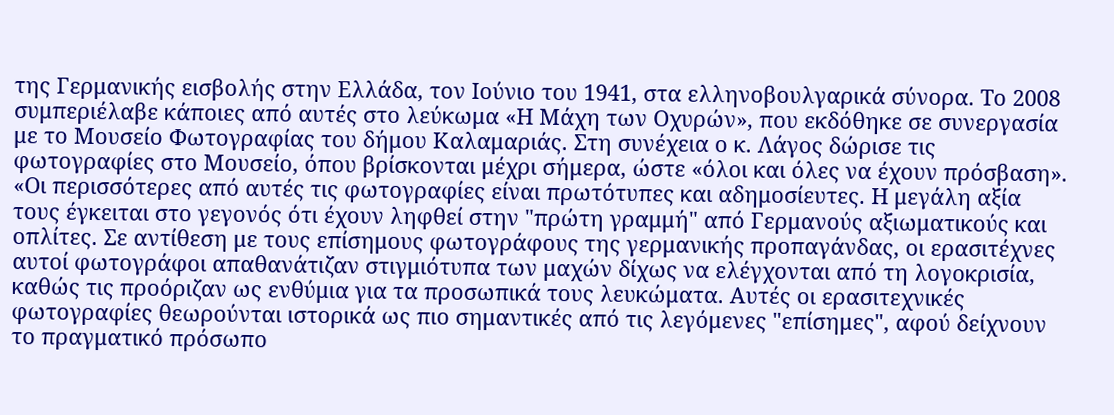της Γερμανικής εισβολής στην Ελλάδα, τον Ιούνιο του 1941, στα ελληνοβουλγαρικά σύνορα. Το 2008 συμπεριέλαβε κάποιες από αυτές στο λεύκωμα «Η Μάχη των Οχυρών», που εκδόθηκε σε συνεργασία με το Μουσείο Φωτογραφίας του δήμου Καλαμαριάς. Στη συνέχεια ο κ. Λάγος δώρισε τις φωτογραφίες στο Μουσείο, όπου βρίσκονται μέχρι σήμερα, ώστε «όλοι και όλες να έχουν πρόσβαση».
«Οι περισσότερες από αυτές τις φωτογραφίες είναι πρωτότυπες και αδημοσίευτες. Η μεγάλη αξία τους έγκειται στο γεγονός ότι έχουν ληφθεί στην "πρώτη γραμμή" από Γερμανούς αξιωματικούς και οπλίτες. Σε αντίθεση με τους επίσημους φωτογράφους της γερμανικής προπαγάνδας, οι ερασιτέχνες αυτοί φωτογράφοι απαθανάτιζαν στιγμιότυπα των μαχών δίχως να ελέγχονται από τη λογοκρισία, καθώς τις προόριζαν ως ενθύμια για τα προσωπικά τους λευκώματα. Αυτές οι ερασιτεχνικές φωτογραφίες θεωρούνται ιστορικά ως πιο σημαντικές από τις λεγόμενες "επίσημες", αφού δείχνουν το πραγματικό πρόσωπο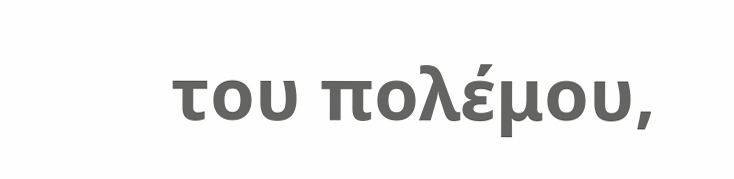του πολέμου,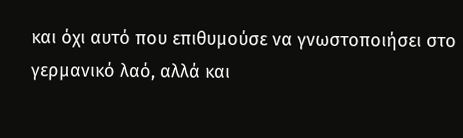και όχι αυτό που επιθυμούσε να γνωστοποιήσει στο γερμανικό λαό, αλλά και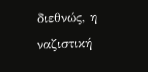διεθνώς, η ναζιστική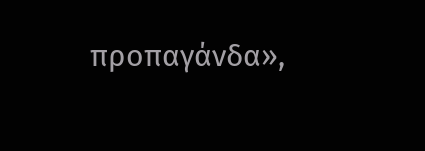προπαγάνδα»,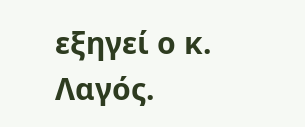εξηγεί ο κ. Λαγός.